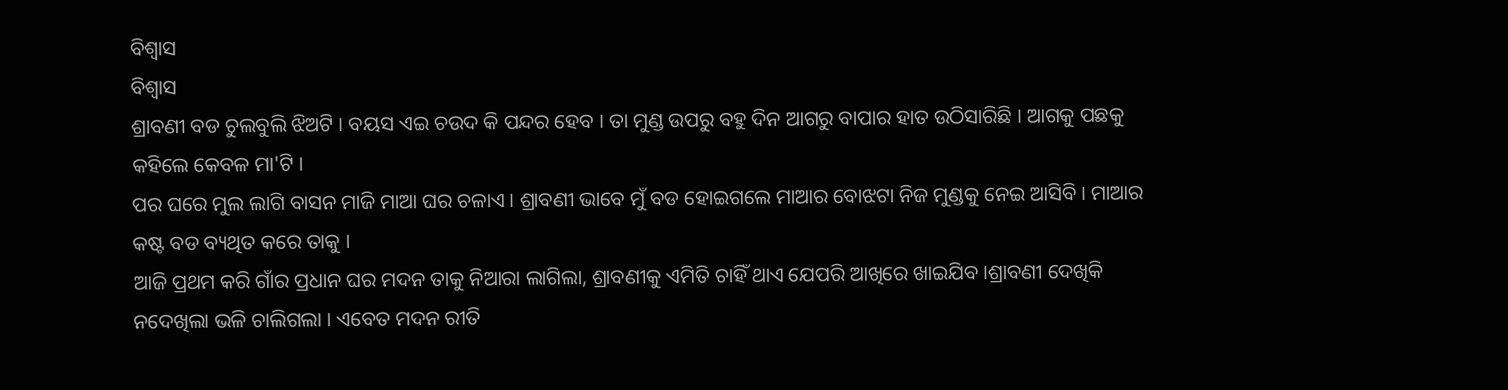ବିଶ୍ୱାସ
ବିଶ୍ୱାସ
ଶ୍ରାବଣୀ ବଡ ଚୁଲବୁଲି ଝିଅଟି । ବୟସ ଏଇ ଚଉଦ କି ପନ୍ଦର ହେବ । ତା ମୁଣ୍ଡ ଉପରୁ ବହୁ ଦିନ ଆଗରୁ ବାପାର ହାତ ଉଠିସାରିଛି । ଆଗକୁ ପଛକୁ କହିଲେ କେବଳ ମା'ଟି ।
ପର ଘରେ ମୁଲ ଲାଗି ବାସନ ମାଜି ମାଆ ଘର ଚଳାଏ । ଶ୍ରାବଣୀ ଭାବେ ମୁଁ ବଡ ହୋଇଗଲେ ମାଆର ବୋଝଟା ନିଜ ମୁଣ୍ଡକୁ ନେଇ ଆସିବି । ମାଆର କଷ୍ଟ ବଡ ବ୍ୟଥିତ କରେ ତାକୁ ।
ଆଜି ପ୍ରଥମ କରି ଗାଁର ପ୍ରଧାନ ଘର ମଦନ ତାକୁ ନିଆରା ଲାଗିଲା, ଶ୍ରାବଣୀକୁ ଏମିତି ଚାହିଁ ଥାଏ ଯେପରି ଆଖିରେ ଖାଇଯିବ ।ଶ୍ରାବଣୀ ଦେଖିକି ନଦେଖିଲା ଭଳି ଚାଲିଗଲା । ଏବେତ ମଦନ ରୀତି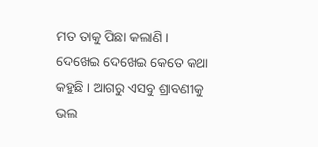ମତ ତାକୁ ପିଛା କଲାଣି । ଦେଖେଇ ଦେଖେଇ କେତେ କଥା କହୁଛି । ଆଗରୁ ଏସବୁ ଶ୍ରାବଣୀକୁ ଭଲ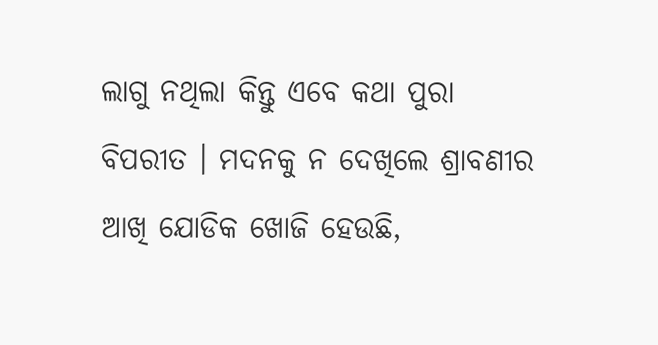ଲାଗୁ ନଥିଲା କିନ୍ତୁ ଏବେ କଥା ପୁରା ବିପରୀତ । ମଦନକୁ ନ ଦେଖିଲେ ଶ୍ରାବଣୀର ଆଖି ଯୋଡିକ ଖୋଜି ହେଉଛି,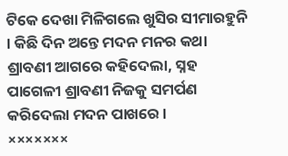ଟିକେ ଦେଖା ମିଳିଗଲେ ଖୁସିର ସୀମାରହୁନି । କିଛି ଦିନ ଅନ୍ତେ ମଦନ ମନର କଥା ଶ୍ରାବଣୀ ଆଗରେ କହିଦେଲା, ସ୍ନହ ପାଗେଳୀ ଶ୍ରାବଣୀ ନିଜକୁ ସମର୍ପଣ କରିଦେଲା ମଦନ ପାଖରେ ।
×××××××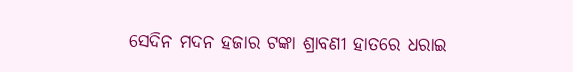ସେଦିନ ମଦନ ହଜାର ଟଙ୍କା ଶ୍ରାବଣୀ ହାତରେ ଧରାଇ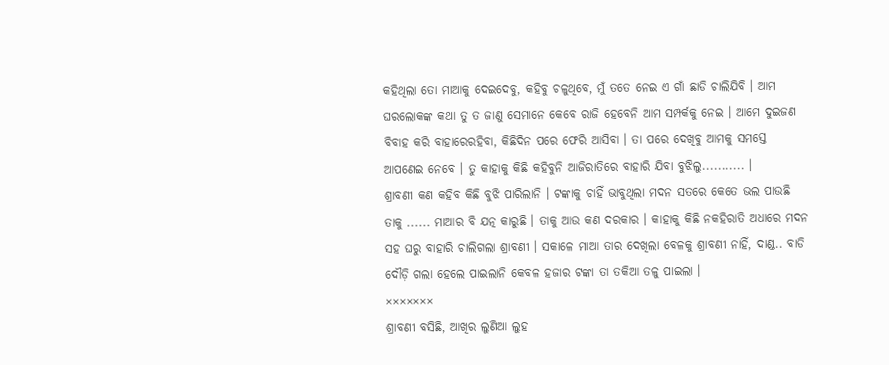କହିଥିଲା ତୋ ମାଆକୁ ଦେଇଦେବୁ, କହିବୁ ଚଳୁଥିବେ, ମୁଁ ତତେ ନେଇ ଏ ଗାଁ ଛାଡି ଚାଲିଯିବି । ଆମ ଘରଲୋକଙ୍କ କଥା ତୁ ତ ଜାଣୁ ସେମାନେ କେବେ ରାଜି ହେବେନି ଆମ ସମ୍ପର୍କକୁ ନେଇ । ଆମେ ଦୁଇଜଣ ବିବାହ କରି ବାହାରେରହିବା, କିଛିଦିନ ପରେ ଫେରି ଆସିବା । ତା ପରେ ଦେଖିବୁ ଆମକୁ ସମସ୍ତେ ଆପଣେଇ ନେବେ । ତୁ କାହାକୁ କିଛି କହିବୁନି ଆଜିରାତିରେ ବାହାରି ଯିବା ବୁଝିଲୁ........... ।
ଶ୍ରାବଣୀ କଣ କହିବ କିଛି ବୁଝି ପାରିଲାନି । ଟଙ୍କାକୁ ଚାହିଁ ଭାବୁଥିଲା ମଦନ ସତରେ କେତେ ଭଲ ପାଉଛି ତାକୁ ...... ମାଆର ବି ଯତ୍ନ କାରୁଛି । ତାକୁ ଆଉ କଣ ଦରକାର । କାହାକୁ କିଛି ନକହିରାତି ଅଧାରେ ମଦନ ସହ ଘରୁ ବାହାରି ଚାଲିଗଲା ଶ୍ରାବଣୀ । ସକାଳେ ମାଆ ତାର ଦେଖିଲା ବେଳକୁ ଶ୍ରାବଣୀ ନାହିଁ, ଦାଣ୍ଡ.. ବାଡି ଦୌଡ଼ି ଗଲା ହେଲେ ପାଇଲାନି କେବଳ ହଜାର ଟଙ୍କା ତା ତକିଆ ତଳୁ ପାଇଲା ।
×××××××
ଶ୍ରାବଣୀ ବସିଛି, ଆଖିର ଲୁଣିଆ ଲୁହ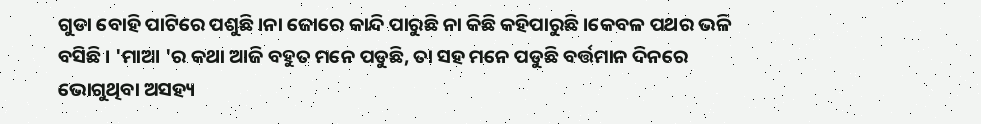ଗୁଡା ବୋହି ପାଟିରେ ପଶୁଛି ।ନା ଜୋରେ କାନ୍ଦି ପାରୁଛି ନା କିଛି କହିପାରୁଛି ।କେବଳ ପଥର ଭଳି ବସିଛି । 'ମାଆ 'ର କଥା ଆଜି ବହୁତ ମନେ ପଡୁଛି, ତା ସହ ମନେ ପଡୁଛି ବର୍ତ୍ତମାନ ଦିନରେ ଭୋଗୁଥିବା ଅସହ୍ୟ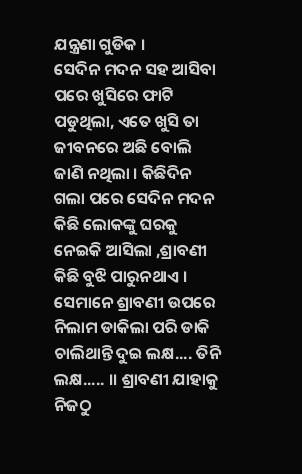ଯନ୍ତ୍ରଣା ଗୁଡିକ ।
ସେଦିନ ମଦନ ସହ ଆସିବା ପରେ ଖୁସିରେ ଫାଟି ପଡୁଥିଲା, ଏତେ ଖୁସି ତା ଜୀବନରେ ଅଛି ବୋଲି ଜାଣି ନଥିଲା । କିଛିଦିନ ଗଲା ପରେ ସେଦିନ ମଦନ କିଛି ଲୋକଙ୍କୁ ଘରକୁ ନେଇକି ଆସିଲା ,ଶ୍ରାବଣୀ କିଛି ବୁଝି ପାରୁନଥାଏ । ସେମାନେ ଶ୍ରାବଣୀ ଉପରେ ନିଲାମ ଡାକିଲା ପରି ଡାକି ଚାଲିଥାନ୍ତି ଦୁଇ ଲକ୍ଷ.... ତିନି ଲକ୍ଷ..... ।। ଶ୍ରାବଣୀ ଯାହାକୁ ନିଜଠୁ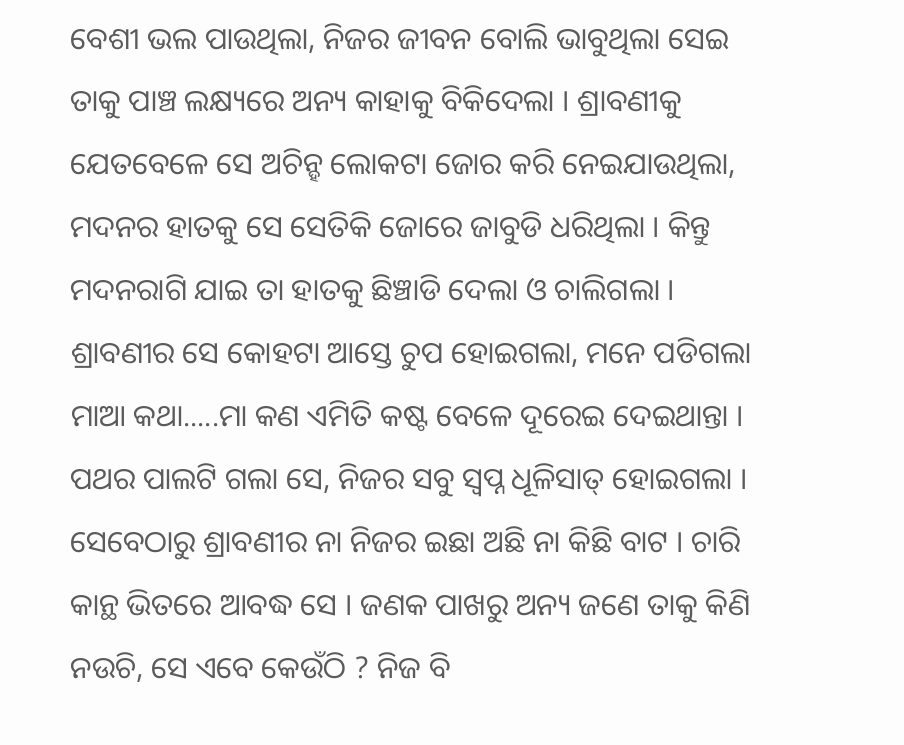ବେଶୀ ଭଲ ପାଉଥିଲା, ନିଜର ଜୀବନ ବୋଲି ଭାବୁଥିଲା ସେଇ ତାକୁ ପାଞ୍ଚ ଲକ୍ଷ୍ୟରେ ଅନ୍ୟ କାହାକୁ ବିକିଦେଲା । ଶ୍ରାବଣୀକୁ ଯେତବେଳେ ସେ ଅଚିନ୍ହ ଲୋକଟା ଜୋର କରି ନେଇଯାଉଥିଲା, ମଦନର ହାତକୁ ସେ ସେତିକି ଜୋରେ ଜାବୁଡି ଧରିଥିଲା । କିନ୍ତୁ ମଦନରାଗି ଯାଇ ତା ହାତକୁ ଛିଞ୍ଚାଡି ଦେଲା ଓ ଚାଲିଗଲା । ଶ୍ରାବଣୀର ସେ କୋହଟା ଆସ୍ତେ ଚୁପ ହୋଇଗଲା, ମନେ ପଡିଗଲା ମାଆ କଥା.....ମା କଣ ଏମିତି କଷ୍ଟ ବେଳେ ଦୂରେଇ ଦେଇଥାନ୍ତା ।
ପଥର ପାଲଟି ଗଲା ସେ, ନିଜର ସବୁ ସ୍ୱପ୍ନ ଧୂଳିସାତ୍ ହୋଇଗଲା । ସେବେଠାରୁ ଶ୍ରାବଣୀର ନା ନିଜର ଇଛା ଅଛି ନା କିଛି ବାଟ । ଚାରି କାନ୍ଥ ଭିତରେ ଆବଦ୍ଧ ସେ । ଜଣକ ପାଖରୁ ଅନ୍ୟ ଜଣେ ତାକୁ କିଣି ନଉଚି, ସେ ଏବେ କେଉଁଠି ? ନିଜ ବି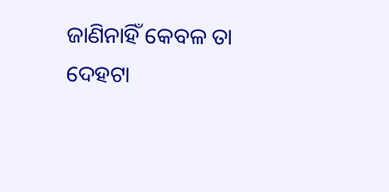ଜାଣିନାହିଁ କେବଳ ତା ଦେହଟା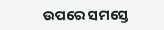ଉପରେ ସମସ୍ତେ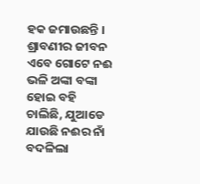ହକ ଜମାଉଛନ୍ତି । ଶ୍ରାବଣୀର ଜୀବନ ଏବେ ଗୋଟେ ନଈ ଭଳି ଅଙ୍କା ବଙ୍କା ହୋଇ ବହି ଚାଲିଛି, ଯୁଆଡେ ଯାଉଛି ନଈର ନାଁ ବଦଳିଲା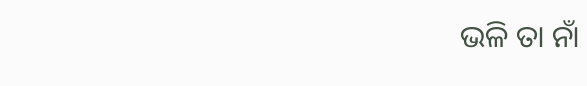ଭଳି ତା ନାଁ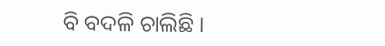ବି ବଦଳି ଚାଲିଛି ।